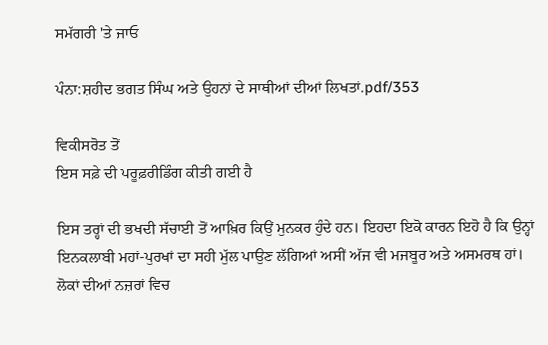ਸਮੱਗਰੀ 'ਤੇ ਜਾਓ

ਪੰਨਾ:ਸ਼ਹੀਦ ਭਗਤ ਸਿੰਘ ਅਤੇ ਉਹਨਾਂ ਦੇ ਸਾਥੀਆਂ ਦੀਆਂ ਲਿਖਤਾਂ.pdf/353

ਵਿਕੀਸਰੋਤ ਤੋਂ
ਇਸ ਸਫ਼ੇ ਦੀ ਪਰੂਫ਼ਰੀਡਿੰਗ ਕੀਤੀ ਗਈ ਹੈ

ਇਸ ਤਰ੍ਹਾਂ ਦੀ ਭਖਦੀ ਸੱਚਾਈ ਤੋਂ ਆਖ਼ਿਰ ਕਿਉਂ ਮੁਨਕਰ ਹੁੰਦੇ ਹਨ। ਇਹਦਾ ਇਕੋ ਕਾਰਨ ਇਹੋ ਹੈ ਕਿ ਉਨ੍ਹਾਂ ਇਨਕਲਾਬੀ ਮਹਾਂ-ਪੁਰਖਾਂ ਦਾ ਸਹੀ ਮੁੱਲ ਪਾਉਣ ਲੱਗਿਆਂ ਅਸੀਂ ਅੱਜ ਵੀ ਮਜਬੂਰ ਅਤੇ ਅਸਮਰਥ ਹਾਂ। ਲੋਕਾਂ ਦੀਆਂ ਨਜ਼ਰਾਂ ਵਿਚ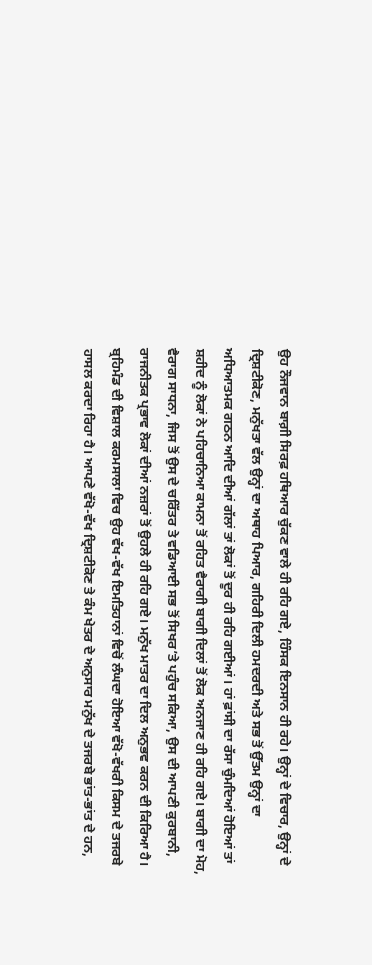ਉਹ ਨੌਜਵਾਨ ਬਾਗ਼ੀ ਸਿਰਫ਼ ਹਥਿਆਰ ਚੁੱਕਣ ਵਾਲੇ ਹੀ ਰਹਿ ਗਏ, ਹਿੰਸਕ ਇਨਸਾਨ ਹੀ ਰਹੇ। ਉਨ੍ਹਾਂ ਦੇ ਵਿਚਾਰ, ਉਨ੍ਹਾਂ ਦੇ ਦ੍ਰਿਸ਼ਟੀਕੋਣ, ਮਨੁੱਖਤਾ ਵੱਲ ਉਨ੍ਹਾਂ ਦਾ ਅਥਾਹ ਪਿਆਰ, ਗਹਿਰੀ ਦਿਲੀ ਹਮਦਰਦੀ ਅਤੇ ਸਭ ਤੋਂ ਉੱਤਮ ਉਨ੍ਹਾਂ ਦਾ ਅਧਿਆਤਮਕ ਗਠਨ ਆਦਿ ਦੀਆਂ ਗੱਲਾਂ ਤਾਂ ਲੋਕਾਂ ਤੋਂ ਦੂਰ ਹੀ ਰਹਿ ਗਈਆਂ। ਹਾਂ ਫ਼ਾਂਸੀ ਦਾ ਰੱਸਾ ਚੁੰਮਦਿਆਂ ਹੋਇਆਂ ਤਾਂ ਸ਼ਹੀਦ ਨੂੰ ਲੋਕਾਂ ਨੇ ਪਹਿਚਾਨਿਆ ਕਾਮਨਾ ਤੋਂ ਰਹਿਤ ਵੈਰਾਗੀ ਬਾਗੀ ਦਿਲਾਂ ਤੋਂ ਲੋਕ ਅਨਜਾਣ ਹੀ ਰਹਿ ਗਏ। ਬਾਗੀ ਦਾ ਮੋਹ, ਵੈਰਾਗ ਸਾਧਨਾ, ਜਿਸ ਤੋਂ ਉਸ ਦੇ ਚਰਿੱਤਰ ਤੇ ਵਡਿਆਈ ਸਭ ਤੋਂ ਸਿਖਰ’ਤੇ ਪਹੁੰਚ ਸਕਿਆ, ਉਸ ਦੀ ਆਪਣੀ ਕੁਰਬਾਨੀ, ਰਾਜਨੀਤਕ ਪ੍ਰਭਾਵ ਲੋਕਾਂ ਦੀਆਂ ਨਜ਼ਰਾਂ ਤੋਂ ਉਹਲੇ ਹੀ ਰਹਿ ਗਏ। ਮਨੁੱਖ ਮਾਤਰ ਦਾ ਦਿਲ ਅਨੁਭਵ ਕਰਨ ਦੀ ਕਿਰਿਆ ਹੈ। ਬ੍ਰਹਿਮੰਡ ਦੀ ਵਿਸ਼ਾਲ ਕਰਮਸਾਲਾ ਵਿਚ ਉਹ ਵੱਖ-ਵੱਖ ਇਮਤਿਹਾਨਾਂ ਵਿਚੋਂ ਲੰਘਦਾ ਹੋਇਆ ਵੱਖੋ-ਵੱਖਰੀ ਕਿਸਮ ਦੇ ਤਜਰਬੇ ਹਾਸਲ ਕਰਦਾ ਰਿਹਾ ਹੈ। ਆਪਣੇ ਵੱਖੋ-ਵੱਖ ਦ੍ਰਿਸ਼ਟੀਕੋਣ ਤੇ ਕੰਮ ਖੇਤਰ ਦੇ ਅਨੁਸਾਰ ਮਨੁੱਖ ਦੇ ਤਜਰਬੇ ਭਾਂਤ-ਭਾਂਤ ਦੇ ਹਨ,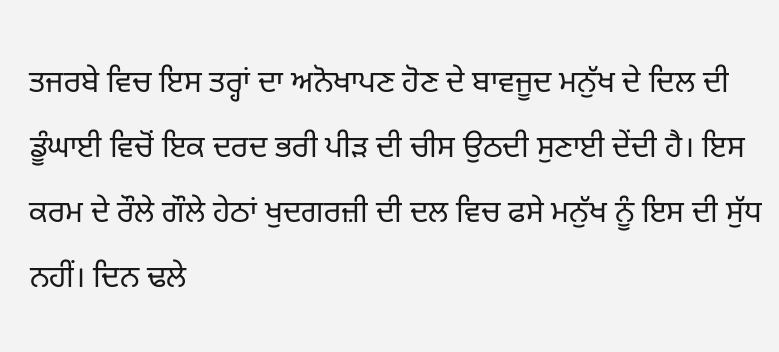ਤਜਰਬੇ ਵਿਚ ਇਸ ਤਰ੍ਹਾਂ ਦਾ ਅਨੋਖਾਪਣ ਹੋਣ ਦੇ ਬਾਵਜੂਦ ਮਨੁੱਖ ਦੇ ਦਿਲ ਦੀ ਡੂੰਘਾਈ ਵਿਚੋਂ ਇਕ ਦਰਦ ਭਰੀ ਪੀੜ ਦੀ ਚੀਸ ਉਠਦੀ ਸੁਣਾਈ ਦੇਂਦੀ ਹੈ। ਇਸ ਕਰਮ ਦੇ ਰੌਲੇ ਗੌਲੇ ਹੇਠਾਂ ਖੁਦਗਰਜ਼ੀ ਦੀ ਦਲ ਵਿਚ ਫਸੇ ਮਨੁੱਖ ਨੂੰ ਇਸ ਦੀ ਸੁੱਧ ਨਹੀਂ। ਦਿਨ ਢਲੇ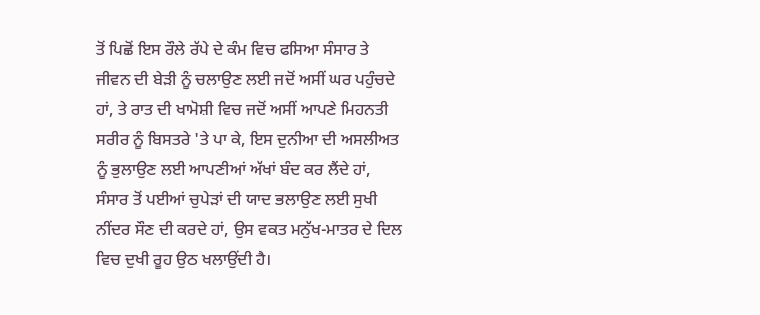ਤੋਂ ਪਿਛੋਂ ਇਸ ਰੌਲੇ ਰੱਪੇ ਦੇ ਕੰਮ ਵਿਚ ਫਸਿਆ ਸੰਸਾਰ ਤੇ ਜੀਵਨ ਦੀ ਬੇੜੀ ਨੂੰ ਚਲਾਉਣ ਲਈ ਜਦੋਂ ਅਸੀਂ ਘਰ ਪਹੁੰਚਦੇ ਹਾਂ, ਤੇ ਰਾਤ ਦੀ ਖਾਮੋਸ਼ੀ ਵਿਚ ਜਦੋਂ ਅਸੀਂ ਆਪਣੇ ਮਿਹਨਤੀ ਸਰੀਰ ਨੂੰ ਬਿਸਤਰੇ 'ਤੇ ਪਾ ਕੇ, ਇਸ ਦੁਨੀਆ ਦੀ ਅਸਲੀਅਤ ਨੂੰ ਭੁਲਾਉਣ ਲਈ ਆਪਣੀਆਂ ਅੱਖਾਂ ਬੰਦ ਕਰ ਲੈਂਦੇ ਹਾਂ, ਸੰਸਾਰ ਤੋਂ ਪਈਆਂ ਚੁਪੇੜਾਂ ਦੀ ਯਾਦ ਭਲਾਉਣ ਲਈ ਸੁਖੀ ਨੀਂਦਰ ਸੌਣ ਦੀ ਕਰਦੇ ਹਾਂ, ਉਸ ਵਕਤ ਮਨੁੱਖ-ਮਾਤਰ ਦੇ ਦਿਲ ਵਿਚ ਦੁਖੀ ਰੂਹ ਉਠ ਖਲਾਉਂਦੀ ਹੈ।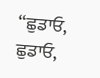“ਛੁਡਾਓ, ਛੁਡਾਓ,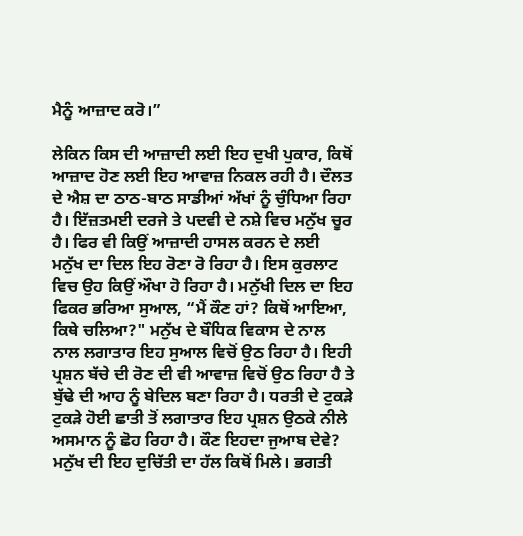ਮੈਨੂੰ ਆਜ਼ਾਦ ਕਰੋ।”

ਲੇਕਿਨ ਕਿਸ ਦੀ ਆਜ਼ਾਦੀ ਲਈ ਇਹ ਦੁਖੀ ਪੁਕਾਰ, ਕਿਥੋਂ ਆਜ਼ਾਦ ਹੋਣ ਲਈ ਇਹ ਆਵਾਜ਼ ਨਿਕਲ ਰਹੀ ਹੈ। ਦੌਲਤ ਦੇ ਐਸ਼ ਦਾ ਠਾਠ-ਬਾਠ ਸਾਡੀਆਂ ਅੱਖਾਂ ਨੂੰ ਚੁੰਧਿਆ ਰਿਹਾ ਹੈ। ਇੱਜ਼ਤਮਈ ਦਰਜੇ ਤੇ ਪਦਵੀ ਦੇ ਨਸ਼ੇ ਵਿਚ ਮਨੁੱਖ ਚੂਰ ਹੈ। ਫਿਰ ਵੀ ਕਿਉਂ ਆਜ਼ਾਦੀ ਹਾਸਲ ਕਰਨ ਦੇ ਲਈ ਮਨੁੱਖ ਦਾ ਦਿਲ ਇਹ ਰੋਣਾ ਰੋ ਰਿਹਾ ਹੈ। ਇਸ ਕੁਰਲਾਟ ਵਿਚ ਉਹ ਕਿਉਂ ਔਖਾ ਹੋ ਰਿਹਾ ਹੈ। ਮਨੁੱਖੀ ਦਿਲ ਦਾ ਇਹ ਫਿਕਰ ਭਰਿਆ ਸੁਆਲ, “ਮੈਂ ਕੌਣ ਹਾਂ? ਕਿਥੋਂ ਆਇਆ, ਕਿਥੇ ਚਲਿਆ?" ਮਨੁੱਖ ਦੇ ਬੌਧਿਕ ਵਿਕਾਸ ਦੇ ਨਾਲ ਨਾਲ ਲਗਾਤਾਰ ਇਹ ਸੁਆਲ ਵਿਚੋਂ ਉਠ ਰਿਹਾ ਹੈ। ਇਹੀ ਪ੍ਰਸ਼ਨ ਬੱਚੇ ਦੀ ਰੋਣ ਦੀ ਵੀ ਆਵਾਜ਼ ਵਿਚੋਂ ਉਠ ਰਿਹਾ ਹੈ ਤੇ ਬੁੱਢੇ ਦੀ ਆਹ ਨੂੰ ਬੇਦਿਲ ਬਣਾ ਰਿਹਾ ਹੈ। ਧਰਤੀ ਦੇ ਟੁਕੜੇ ਟੁਕੜੇ ਹੋਈ ਛਾਤੀ ਤੋਂ ਲਗਾਤਾਰ ਇਹ ਪ੍ਰਸ਼ਨ ਉਠਕੇ ਨੀਲੇ ਅਸਮਾਨ ਨੂੰ ਛੋਹ ਰਿਹਾ ਹੈ। ਕੌਣ ਇਹਦਾ ਜੁਆਬ ਦੇਵੇ? ਮਨੁੱਖ ਦੀ ਇਹ ਦੁਚਿੱਤੀ ਦਾ ਹੱਲ ਕਿਥੋਂ ਮਿਲੇ। ਭਗਤੀ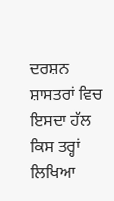ਦਰਸ਼ਨ ਸ਼ਾਸਤਰਾਂ ਵਿਚ ਇਸਦਾ ਹੱਲ ਕਿਸ ਤਰ੍ਹਾਂ ਲਿਖਿਆ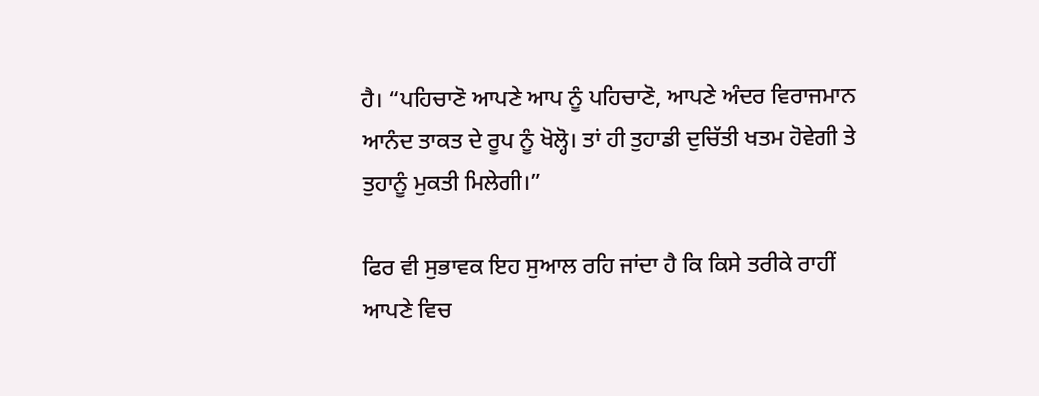ਹੈ। “ਪਹਿਚਾਣੋ ਆਪਣੇ ਆਪ ਨੂੰ ਪਹਿਚਾਣੋ, ਆਪਣੇ ਅੰਦਰ ਵਿਰਾਜਮਾਨ ਆਨੰਦ ਤਾਕਤ ਦੇ ਰੂਪ ਨੂੰ ਖੋਲ੍ਹੋ। ਤਾਂ ਹੀ ਤੁਹਾਡੀ ਦੁਚਿੱਤੀ ਖਤਮ ਹੋਵੇਗੀ ਤੇ ਤੁਹਾਨੂੰ ਮੁਕਤੀ ਮਿਲੇਗੀ।”

ਫਿਰ ਵੀ ਸੁਭਾਵਕ ਇਹ ਸੁਆਲ ਰਹਿ ਜਾਂਦਾ ਹੈ ਕਿ ਕਿਸੇ ਤਰੀਕੇ ਰਾਹੀਂ ਆਪਣੇ ਵਿਚ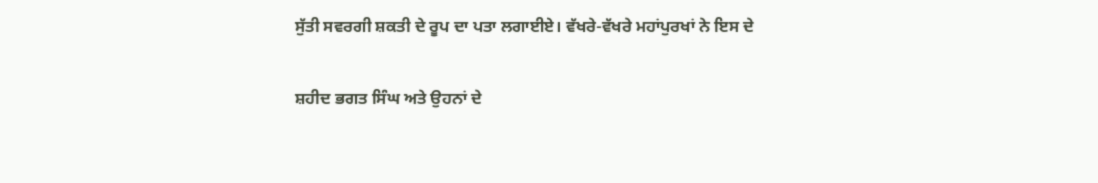ਸੁੱਤੀ ਸਵਰਗੀ ਸ਼ਕਤੀ ਦੇ ਰੂਪ ਦਾ ਪਤਾ ਲਗਾਈਏ। ਵੱਖਰੇ-ਵੱਖਰੇ ਮਹਾਂਪੁਰਖਾਂ ਨੇ ਇਸ ਦੇ

ਸ਼ਹੀਦ ਭਗਤ ਸਿੰਘ ਅਤੇ ਉਹਨਾਂ ਦੇ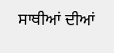ਸਾਥੀਆਂ ਦੀਆਂ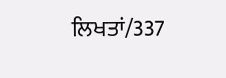ਲਿਖਤਾਂ/337